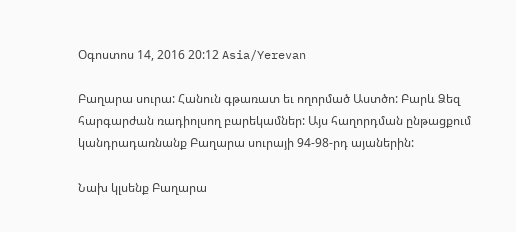Օգոստոս 14, 2016 20:12 Asia/Yerevan

Բաղարա սուրա: Հանուն գթառատ եւ ողորմած Աստծո: Բարև Ձեզ հարգարժան ռադիոլսող բարեկամներ: Այս հաղորդման ընթացքում կանդրադառնանք Բաղարա սուրայի 94-98-րդ այաներին:

Նախ կլսենք Բաղարա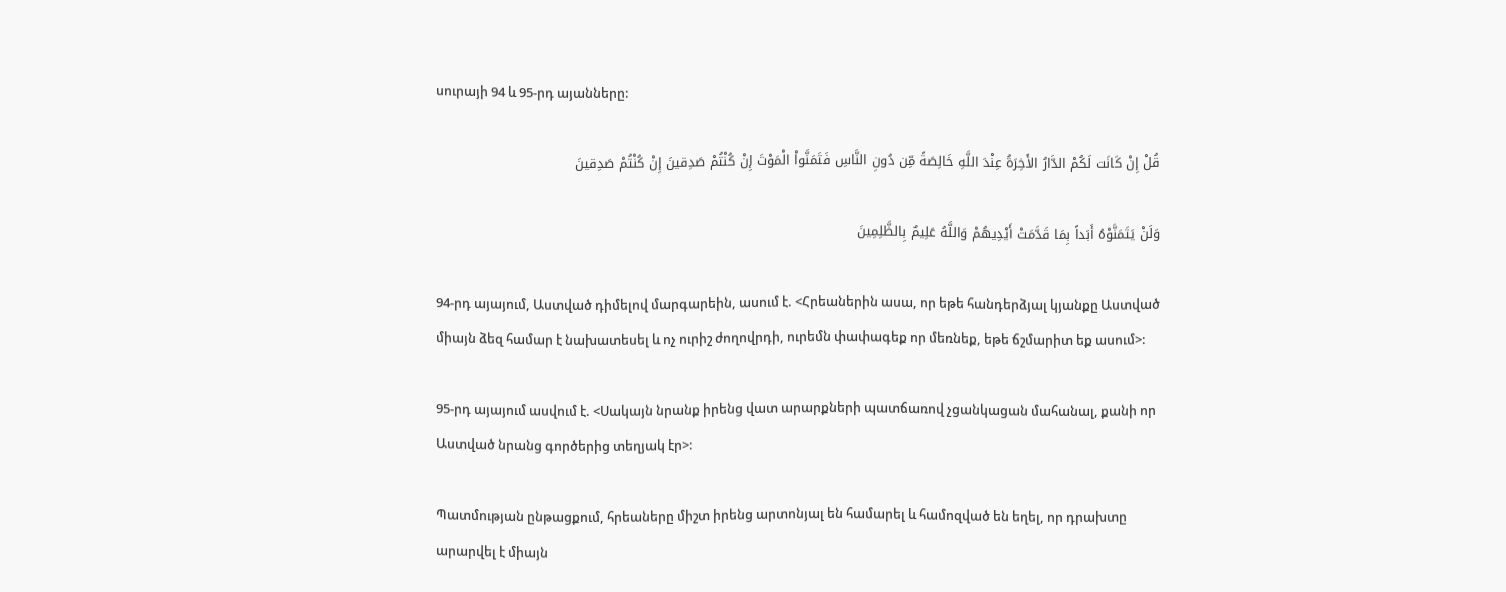սուրայի 94 և 95-րդ այանները:

قُلْ إِنْ كَانَت لَكُمْ الدَّارُ الأَخِرَةُ عِنْدَ اللَّهِ خَالِصَةً مِّن دُونِ النَّاسِ فَتَمَنَّواْ الْمَوْتَ إِنْ كُنْتُمْ صَدِقينَ إِنْ كُنْتُمْ صَدِقينَ

وَلَنْ يَتَمَنَّوْهُ أَبَداً بِمَا قَدَّمَتْ أَيْدِيهُمْ وَاللَّهُ عَلِيمٌ بِالظَّلِمِينَ

94-րդ այայում, Աստված դիմելով մարգարեին, ասում է. <Հրեաներին ասա, որ եթե հանդերձյալ կյանքը Աստված միայն ձեզ համար է նախատեսել և ոչ ուրիշ ժողովրդի, ուրեմն փափագեք որ մեռնեք, եթե ճշմարիտ եք ասում>:

95-րդ այայում ասվում է. <Սակայն նրանք իրենց վատ արարքների պատճառով չցանկացան մահանալ, քանի որ Աստված նրանց գործերից տեղյակ էր>:

Պատմության ընթացքում, հրեաները միշտ իրենց արտոնյալ են համարել և համոզված են եղել, որ դրախտը արարվել է միայն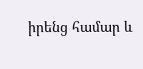իրենց համար և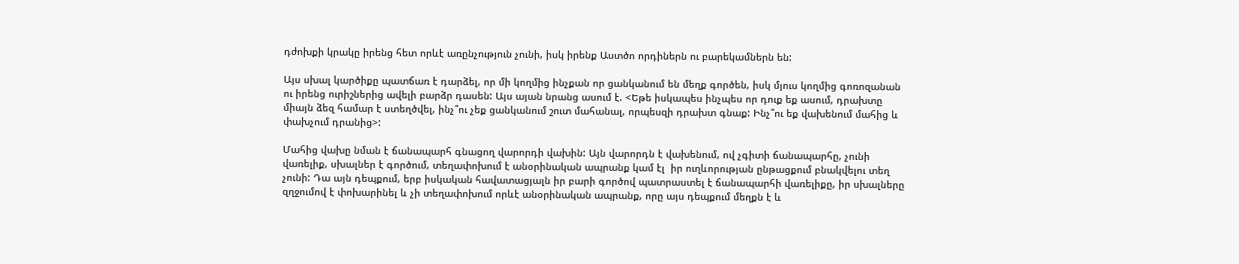դժոխքի կրակը իրենց հետ որևէ առընչություն չունի, իսկ իրենք Աստծո որդիներն ու բարեկամներն են:

Այս սխալ կարծիքը պատճառ է դարձել, որ մի կողմից ինչքան որ ցանկանում են մեղք գործեն, իսկ մյուս կողմից գոռոզանան ու իրենց ուրիշներից ավելի բարձր դասեն: Այս այան նրանց ասում է. <Եթե իսկապես ինչպես որ դուք եք ասում, դրախտը միայն ձեզ համար է ստեղծվել, ինչ՞ու չեք ցանկանում շուտ մահանալ, որպեսզի դրախտ գնաք: Ինչ՞ու եք վախենում մահից և փախչում դրանից>:

Մահից վախը նման է ճանապարհ գնացող վարորդի վախին: Այն վարորդն է վախենում, ով չգիտի ճանապարհը, չունի վառելիք, սխալներ է գործում, տեղափոխում է անօրինական ապրանք կամ էլ  իր ուղևորության ընթացքում բնակվելու տեղ չունի: Դա այն դեպքում, երբ իսկական հավատացյալն իր բարի գործով պատրաստել է ճանապարհի վառելիքը, իր սխալները զղջումով է փոխարինել և չի տեղափոխում որևէ անօրինական ապրանք, որը այս դեպքում մեղքն է և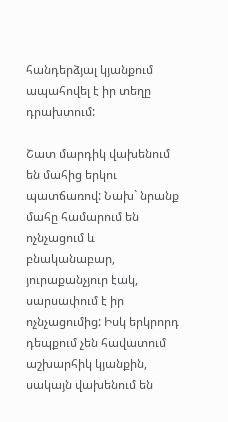հանդերձյալ կյանքում ապահովել է իր տեղը դրախտում:

Շատ մարդիկ վախենում են մահից երկու պատճառով: Նախ` նրանք մահը համարում են ոչնչացում և բնականաբար, յուրաքանչյուր էակ, սարսափում է իր ոչնչացումից: Իսկ երկրորդ դեպքում չեն հավատում աշխարհիկ կյանքին, սակայն վախենում են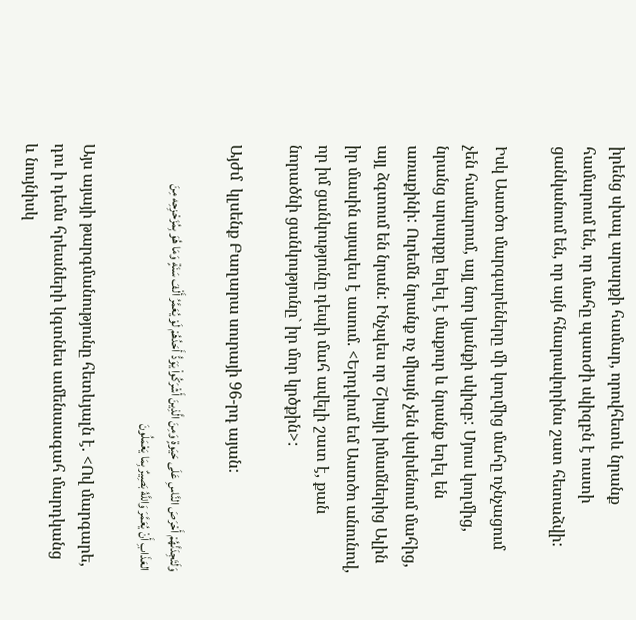իրենց սխալ արարքի համար, որովհետև նրանք համարում են, որ մահը պատժի սկիզբն է ուստի ցանկանում են, որ այն հնարավորինս շատ հետաձվի:

Իսկ Աստծո մարգարեները մի կողմից մահը ոչնչացում չեն համարում, այլ նոր կյանքի սկիզբ: Մյուս կողմից, նրանց արարքը եղել է մաքուր և նրանք եղել են առաքինի: Ուրեմն նրանք ոչ միայն չեն վախենում մահից, այլ ձգտում են նրան: Ինչպես որ Շիայի իմամներից Ալին իր մասին այսպես է ասում. <Երդվում եմ Աստծո անունով, որ իմ ցանկությունը դեպի մահ ավելի շատ է, քան նորածնի ցանկությունը` իր մոր կրծքին>:

Այժմ  կլսենք Բաղարա սուրայի 96-րդ այան:

وَلَتَجِدَنَّهُمْ أَحْرَصَ النَّاسِ عَلَى حَيَوةٍ وَمِنَ الَّذِينَ أَشْرَكُواْ يَوَدُّ أَحَدُهُمْ لَوْ يُعَمَّرُ أَلْفَ سَنَةٍ وَمَا هُوَ بِمُزَحْزِحِه مِنَ العَذَابِ أَنْ يُعَمَّرَ وَاللَّهُ بَصِيرٌ بِمَا يَعْمَلُونَ

Այս այայի թարգմանությունը հետևյալն է. <Ով մարգարե, դու ի դեմս հրեաների կգտնես ամենաագահ մարդկանց և նույնիսկ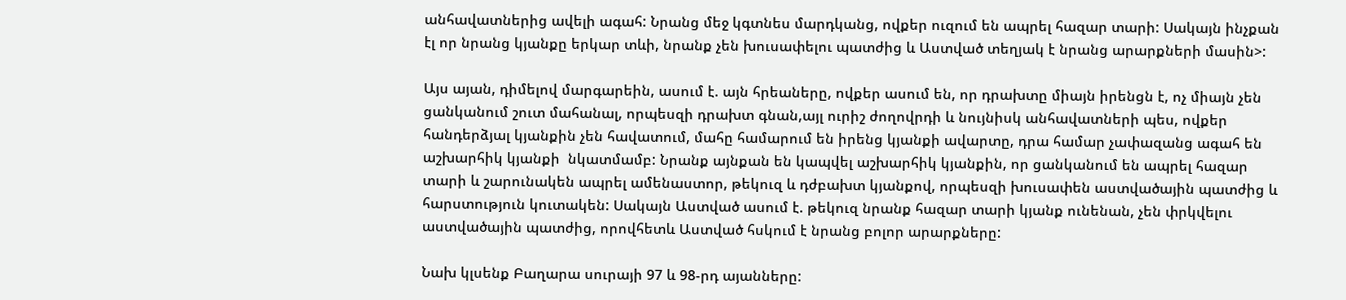անհավատներից ավելի ագահ: Նրանց մեջ կգտնես մարդկանց, ովքեր ուզում են ապրել հազար տարի: Սակայն ինչքան էլ որ նրանց կյանքը երկար տևի, նրանք չեն խուսափելու պատժից և Աստված տեղյակ է նրանց արարքների մասին>:

Այս այան, դիմելով մարգարեին, ասում է. այն հրեաները, ովքեր ասում են, որ դրախտը միայն իրենցն է, ոչ միայն չեն ցանկանում շուտ մահանալ, որպեսզի դրախտ գնան,այլ ուրիշ ժողովրդի և նույնիսկ անհավատների պես, ովքեր հանդերձյալ կյանքին չեն հավատում, մահը համարում են իրենց կյանքի ավարտը, դրա համար չափազանց ագահ են աշխարհիկ կյանքի  նկատմամբ: Նրանք այնքան են կապվել աշխարհիկ կյանքին, որ ցանկանում են ապրել հազար տարի և շարունակեն ապրել ամենաստոր, թեկուզ և դժբախտ կյանքով, որպեսզի խուսափեն աստվածային պատժից և հարստություն կուտակեն: Սակայն Աստված ասում է. թեկուզ նրանք հազար տարի կյանք ունենան, չեն փրկվելու աստվածային պատժից, որովհետև Աստված հսկում է նրանց բոլոր արարքները:

Նախ կլսենք Բաղարա սուրայի 97 և 98-րդ այանները: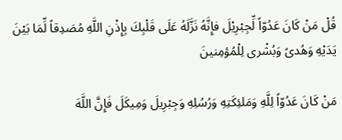قُلْ مَنْ كَانَ عَدُوّاً لِّجِبْرِيْلَ فإِنَّهُ نَزَّلَهُ عَلَى قَلْبِكَ بِإِذْنِ اللَّهِ مُصَدِقاً لِّمَا بَيْنَ يَدَيْهِ وَهُدىً وَبُشْرى لِلْمُؤمِنينَ

مَنْ كَانَ عَدُوّاً لِلَّهِ وَمَلئِكَتِهِ وَرُسُلِهِ وَجِبْرِيلَ وَمِيكَلَ فَإِنَّ اللَّهَ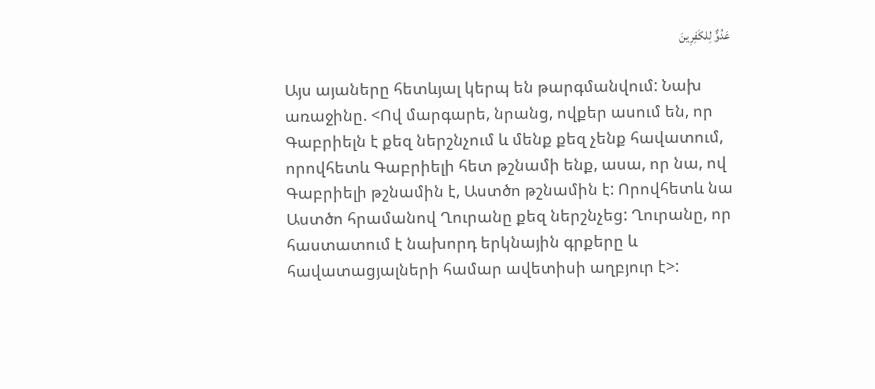عَدُوٌّ لِلكَفِرِينَ

Այս այաները հետևյալ կերպ են թարգմանվում: Նախ առաջինը. <Ով մարգարե, նրանց, ովքեր ասում են, որ Գաբրիելն է քեզ ներշնչում և մենք քեզ չենք հավատում, որովհետև Գաբրիելի հետ թշնամի ենք, ասա, որ նա, ով Գաբրիելի թշնամին է, Աստծո թշնամին է: Որովհետև նա Աստծո հրամանով Ղուրանը քեզ ներշնչեց: Ղուրանը, որ հաստատում է նախորդ երկնային գրքերը և հավատացյալների համար ավետիսի աղբյուր է>: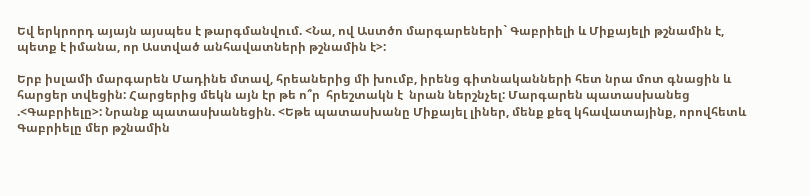Եվ երկրորդ այայն այսպես է թարգմանվում. <Նա, ով Աստծո մարգարեների` Գաբրիելի և Միքայելի թշնամին է, պետք է իմանա, որ Աստված անհավատների թշնամին է>:

Երբ իսլամի մարգարեն Մադինե մտավ, հրեաներից մի խումբ, իրենց գիտնականների հետ նրա մոտ գնացին և հարցեր տվեցին: Հարցերից մեկն այն էր թե ո՞ր  հրեշտակն է  նրան ներշնչել: Մարգարեն պատասխանեց .<Գաբրիելը>: Նրանք պատասխանեցին. <Եթե պատասխանը Միքայել լիներ, մենք քեզ կհավատայինք, որովհետև Գաբրիելը մեր թշնամին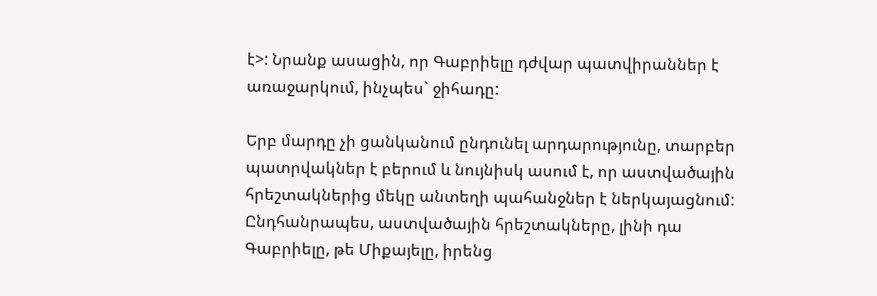է>: Նրանք ասացին, որ Գաբրիելը դժվար պատվիրաններ է առաջարկում, ինչպես` ջիհադը:

Երբ մարդը չի ցանկանում ընդունել արդարությունը, տարբեր պատրվակներ է բերում և նույնիսկ ասում է, որ աստվածային հրեշտակներից մեկը անտեղի պահանջներ է ներկայացնում:  Ընդհանրապես, աստվածային հրեշտակները, լինի դա Գաբրիելը, թե Միքայելը, իրենց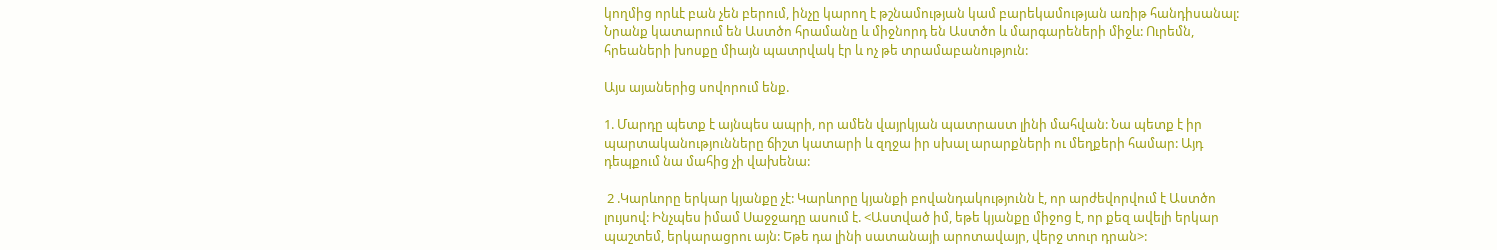կողմից որևէ բան չեն բերում, ինչը կարող է թշնամության կամ բարեկամության առիթ հանդիսանալ: Նրանք կատարում են Աստծո հրամանը և միջնորդ են Աստծո և մարգարեների միջև: Ուրեմն, հրեաների խոսքը միայն պատրվակ էր և ոչ թե տրամաբանություն:

Այս այաներից սովորում ենք.

1. Մարդը պետք է այնպես ապրի, որ ամեն վայրկյան պատրաստ լինի մահվան: Նա պետք է իր պարտականությունները ճիշտ կատարի և զղջա իր սխալ արարքների ու մեղքերի համար: Այդ դեպքում նա մահից չի վախենա:

 2 .Կարևորը երկար կյանքը չէ: Կարևորը կյանքի բովանդակությունն է, որ արժեվորվում է Աստծո լույսով: Ինչպես իմամ Սաջջադը ասում է. <Աստված իմ, եթե կյանքը միջոց է, որ քեզ ավելի երկար պաշտեմ, երկարացրու այն: Եթե դա լինի սատանայի արոտավայր, վերջ տուր դրան>: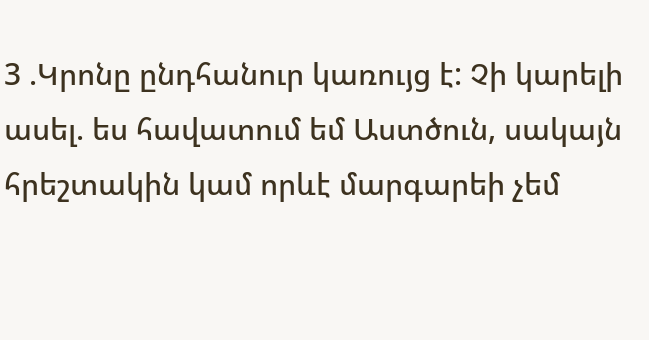3 .Կրոնը ընդհանուր կառույց է: Չի կարելի ասել. ես հավատում եմ Աստծուն, սակայն հրեշտակին կամ որևէ մարգարեի չեմ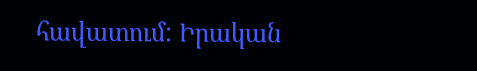հավատում: Իրական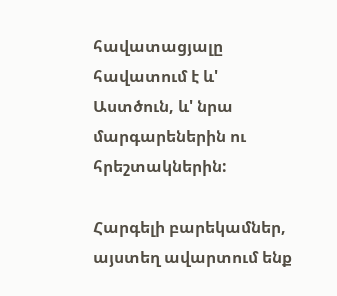հավատացյալը հավատում է և' Աստծուն, և' նրա մարգարեներին ու հրեշտակներին:

Հարգելի բարեկամներ, այստեղ ավարտում ենք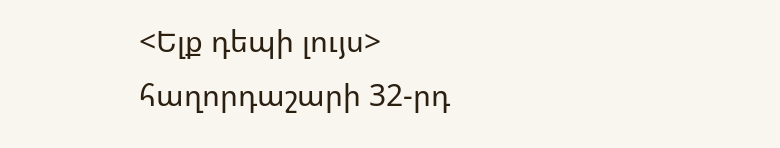<Ելք դեպի լույս> հաղորդաշարի 32-րդ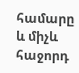համարը և միչև հաջորդ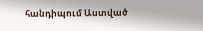հանդիպում Աստված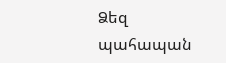Ձեզ պահապան